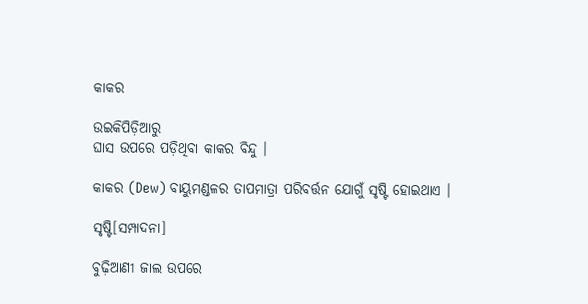କାକର

ଉଇକିପିଡ଼ିଆ‌ରୁ
ଘାସ ଉପରେ ପଡ଼ିଥିବା କାକର ବିନ୍ଦୁ ।

କାକର (Dew) ବାୟୁମଣ୍ଡଳର ତାପମାତ୍ରା ପରିବର୍ତ୍ତନ ଯୋଗୁଁ ସୃଷ୍ଟି ହୋଇଥାଏ ।

ସୃଷ୍ଟି[ସମ୍ପାଦନା]

ବୁଢ଼ିଆଣୀ ଜାଲ ଉପରେ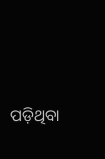ପଡ଼ିଥିବା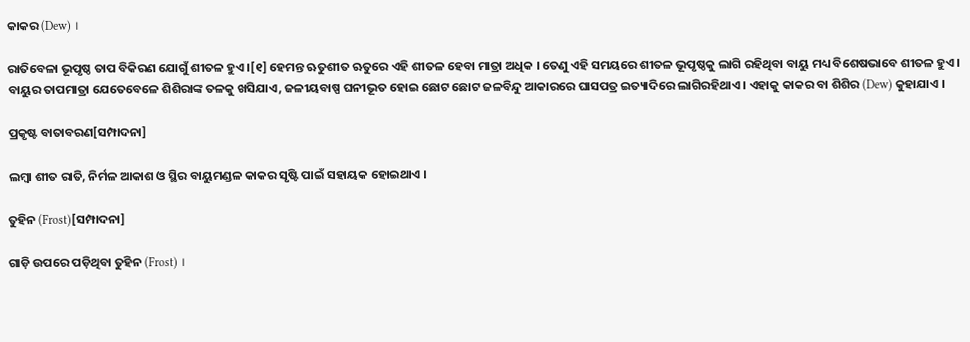କାକର (Dew) ।

ରାତିବେଳା ଭୂପୃଷ୍ଠ ତାପ ବିକିରଣ ଯୋଗୁଁ ଶୀତଳ ହୁଏ ।[୧] ହେମନ୍ତ ଋତୁଶୀତ ଋତୁରେ ଏହି ଶୀତଳ ହେବା ମାତ୍ରା ଅଧିକ । ତେଣୁ ଏହି ସମୟରେ ଶୀତଳ ଭୂପୃଷ୍ଠକୁ ଲାଗି ରହିଥିବା ବାୟୁ ମଧ୍ୟ ବିଶେଷଭାବେ ଶୀତଳ ହୁଏ । ବାୟୁର ତାପମାତ୍ରା ଯେତେବେଳେ ଶିଶିରାଙ୍କ ତଳକୁ ଖସିଯାଏ, ଜଳୀୟବାଷ୍ପ ଘନୀଭୂତ ହୋଇ ଛୋଟ ଛୋଟ ଜଳବିନ୍ଦୁ ଆକାରରେ ଘାସପତ୍ର ଇତ୍ୟାଦିରେ ଲାଗିରହିଥାଏ । ଏହାକୁ କାକର ବା ଶିଶିର (Dew) କୁହାଯାଏ ।

ପ୍ରକୃଷ୍ଟ ବାତାବରଣ[ସମ୍ପାଦନା]

ଲମ୍ବା ଶୀତ ରାତି, ନିର୍ମଳ ଆକାଶ ଓ ସ୍ଥିର ବାୟୁମଣ୍ଡଳ କାକର ସୃଷ୍ଟି ପାଇଁ ସ‌ହାୟକ ହୋଇଥାଏ ।

ତୁହିନ (Frost)[ସମ୍ପାଦନା]

ଗାଡ଼ି ଉପରେ ପଡ଼ିଥିବା ତୁହିନ (Frost) ।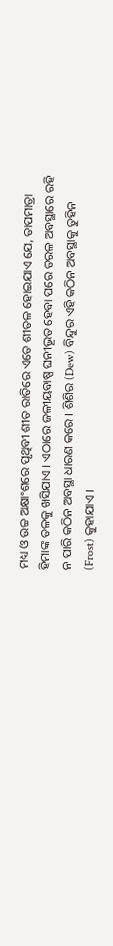ମଧ୍ୟ ଓ ଉଚ୍ଚ ଅକ୍ଷାଂଶରେ ପୃଥିବୀ ଶୀତ ରାତିରେ ଏତେ ଶୀତଳ ହୋଇଯାଏ ଯେ, ତାପମାତ୍ରା ହିମାଙ୍କ ତଳକୁ ଖସିଯାଏ । ଏଠାରେ ଜଳୀୟବାଷ୍ପ ଘନୀଭୂତ ହେବା ପରେ ତରଳ ଅବସ୍ଥାରେ ରହି ନ ପାରି କଠିନ ଅବସ୍ଥା ଧାରଣ କରେ । ଶିଶିର (Dew) ବିନ୍ଦୁର ଏହି କଠିନ ଅବସ୍ଥାକୁ ତୁହିନ (Frost) କୁହାଯାଏ ।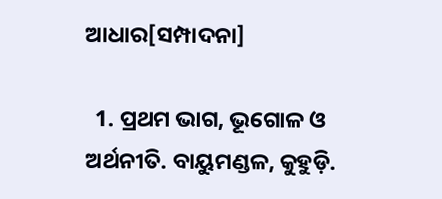ଆଧାର[ସମ୍ପାଦନା]

  1. ପ୍ରଥମ ଭାଗ, ଭୂଗୋଳ ଓ ଅର୍ଥନୀତି. ବାୟୁମଣ୍ଡଳ, କୁହୁଡ଼ି.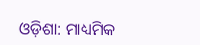ଓଡ଼ିଶା: ମାଧ୍ୟମିକ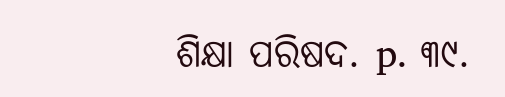ଶିକ୍ଷା ପରିଷଦ. p. ୩୯.